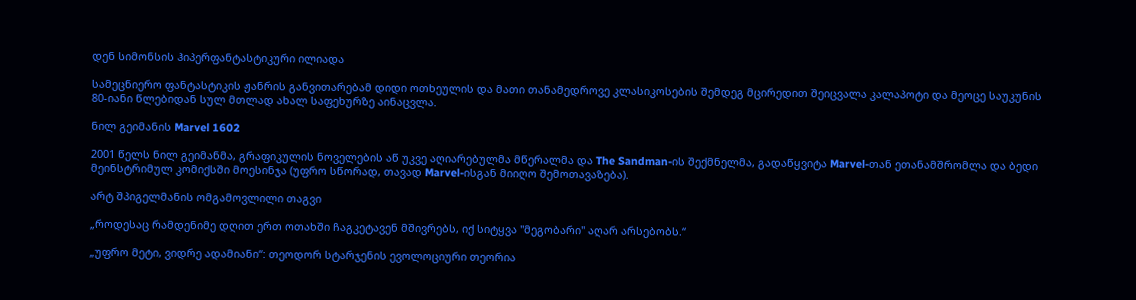დენ სიმონსის ჰიპერფანტასტიკური ილიადა

სამეცნიერო ფანტასტიკის ჟანრის განვითარებამ დიდი ოთხეულის და მათი თანამედროვე კლასიკოსების შემდეგ მცირედით შეიცვალა კალაპოტი და მეოცე საუკუნის 80-იანი წლებიდან სულ მთლად ახალ საფეხურზე აინაცვლა.

ნილ გეიმანის Marvel 1602

2001 წელს ნილ გეიმანმა, გრაფიკულის ნოველების აწ უკვე აღიარებულმა მწერალმა და The Sandman-ის შექმნელმა, გადაწყვიტა Marvel-თან ეთანამშრომლა და ბედი მეინსტრიმულ კომიქსში მოესინჯა (უფრო სწორად, თავად Marvel-ისგან მიიღო შემოთავაზება).

არტ შპიგელმანის ომგამოვლილი თაგვი

„როდესაც რამდენიმე დღით ერთ ოთახში ჩაგკეტავენ მშივრებს, იქ სიტყვა "მეგობარი" აღარ არსებობს.“

„უფრო მეტი, ვიდრე ადამიანი“: თეოდორ სტარჯენის ევოლოციური თეორია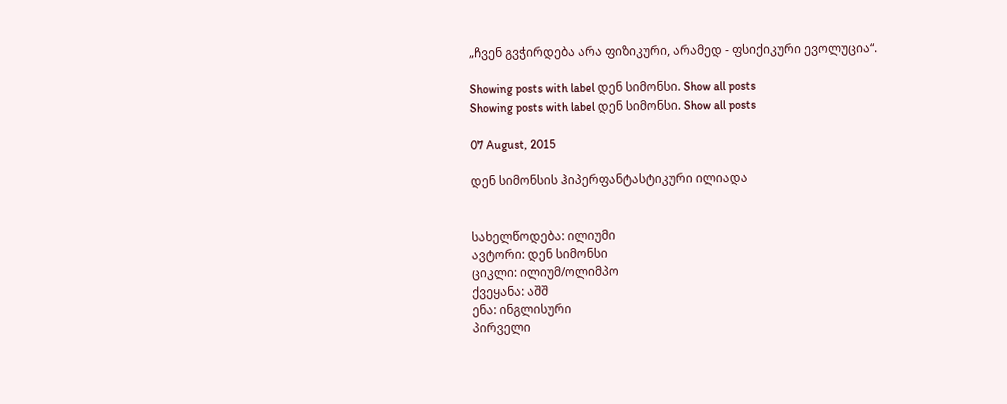„ჩვენ გვჭირდება არა ფიზიკური, არამედ - ფსიქიკური ევოლუცია“.

Showing posts with label დენ სიმონსი. Show all posts
Showing posts with label დენ სიმონსი. Show all posts

07 August, 2015

დენ სიმონსის ჰიპერფანტასტიკური ილიადა


სახელწოდება: ილიუმი
ავტორი: დენ სიმონსი
ციკლი: ილიუმ/ოლიმპო
ქვეყანა: აშშ
ენა: ინგლისური
პირველი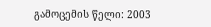გამოცემის წელი: 2003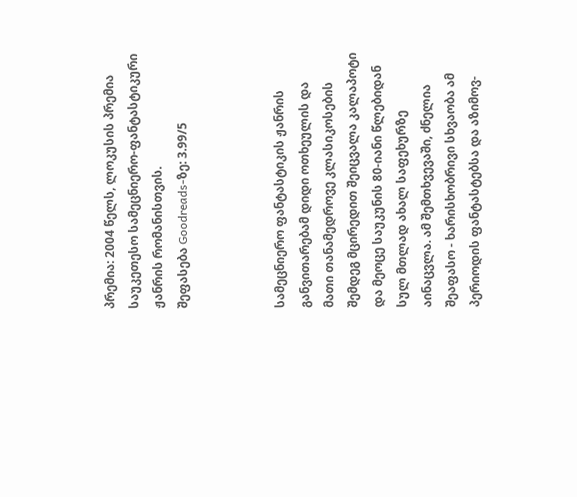პრემია: 2004 წელს, ლოკუსის პრემია საუკეთესო სამეცნიერო-ფანტასტიკური ჟანრის რომანისთვის.
შეფასება Goodreads-ზე: 3.99/5



სამეცნიერო ფანტასტიკის ჟანრის განვითარებამ დიდი ოთხეულის და მათი თანამედროვე კლასიკოსების შემდეგ მცირედით შეიცვალა კალაპოტი და მეოცე საუკუნის 80-იანი წლებიდან სულ მთლად ახალ საფეხურზე აინაცვლა. ამ შემთხვევაში, ძნელია შეაფასო - ხარისხობრივი სხვაობა ამ პერიოდის ფანტასტებსა და აზიმოვ-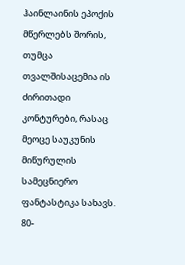ჰაინლაინის ეპოქის მწერლებს შორის, თუმცა თვალშისაცემია ის ძირითადი კონტურები, რასაც მეოცე საუკუნის მიწურულის სამეცნიერო ფანტასტიკა სახავს. 80-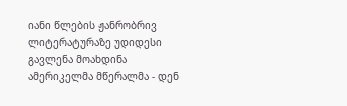იანი წლების ჟანრობრივ ლიტერატურაზე უდიდესი გავლენა მოახდინა ამერიკელმა მწერალმა - დენ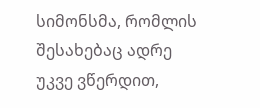სიმონსმა, რომლის შესახებაც ადრე უკვე ვწერდით,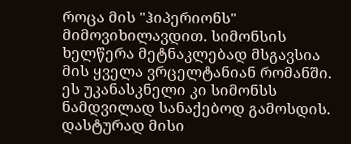როცა მის "ჰიპერიონს" მიმოვიხილავდით. სიმონსის ხელწერა მეტნაკლებად მსგავსია მის ყველა ვრცელტანიან რომანში. ეს უკანასკნელი კი სიმონსს ნამდვილად სანაქებოდ გამოსდის. დასტურად მისი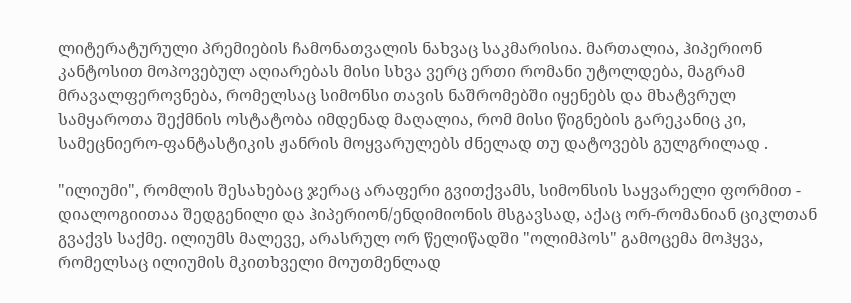ლიტერატურული პრემიების ჩამონათვალის ნახვაც საკმარისია. მართალია, ჰიპერიონ კანტოსით მოპოვებულ აღიარებას მისი სხვა ვერც ერთი რომანი უტოლდება, მაგრამ მრავალფეროვნება, რომელსაც სიმონსი თავის ნაშრომებში იყენებს და მხატვრულ სამყაროთა შექმნის ოსტატობა იმდენად მაღალია, რომ მისი წიგნების გარეკანიც კი, სამეცნიერო-ფანტასტიკის ჟანრის მოყვარულებს ძნელად თუ დატოვებს გულგრილად .

"ილიუმი", რომლის შესახებაც ჯერაც არაფერი გვითქვამს, სიმონსის საყვარელი ფორმით - დიალოგიითაა შედგენილი და ჰიპერიონ/ენდიმიონის მსგავსად, აქაც ორ-რომანიან ციკლთან გვაქვს საქმე. ილიუმს მალევე, არასრულ ორ წელიწადში "ოლიმპოს" გამოცემა მოჰყვა, რომელსაც ილიუმის მკითხველი მოუთმენლად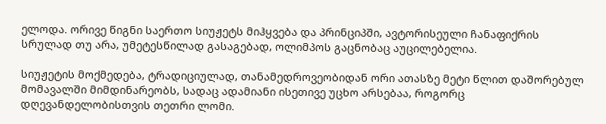ელოდა. ორივე წიგნი საერთო სიუჟეტს მიჰყვება და პრინციპში, ავტორისეული ჩანაფიქრის სრულად თუ არა, უმეტესწილად გასაგებად, ოლიმპოს გაცნობაც აუცილებელია.

სიუჟეტის მოქმედება, ტრადიციულად, თანამედროვეობიდან ორი ათასზე მეტი წლით დაშორებულ მომავალში მიმდინარეობს, სადაც ადამიანი ისეთივე უცხო არსებაა, როგორც დღევანდელობისთვის თეთრი ლომი.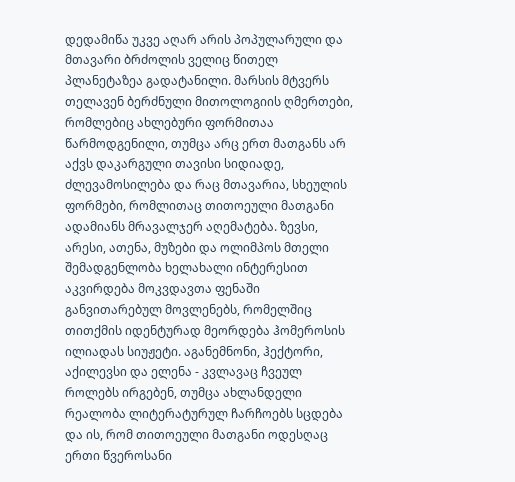დედამიწა უკვე აღარ არის პოპულარული და მთავარი ბრძოლის ველიც წითელ პლანეტაზეა გადატანილი. მარსის მტვერს თელავენ ბერძნული მითოლოგიის ღმერთები, რომლებიც ახლებური ფორმითაა წარმოდგენილი, თუმცა არც ერთ მათგანს არ აქვს დაკარგული თავისი სიდიადე, ძლევამოსილება და რაც მთავარია, სხეულის ფორმები, რომლითაც თითოეული მათგანი ადამიანს მრავალჯერ აღემატება. ზევსი, არესი, ათენა, მუზები და ოლიმპოს მთელი შემადგენლობა ხელახალი ინტერესით აკვირდება მოკვდავთა ფენაში განვითარებულ მოვლენებს, რომელშიც თითქმის იდენტურად მეორდება ჰომეროსის ილიადას სიუჟეტი. აგანემნონი, ჰექტორი, აქილევსი და ელენა - კვლავაც ჩვეულ როლებს ირგებენ, თუმცა ახლანდელი რეალობა ლიტერატურულ ჩარჩოებს სცდება და ის, რომ თითოეული მათგანი ოდესღაც ერთი წვეროსანი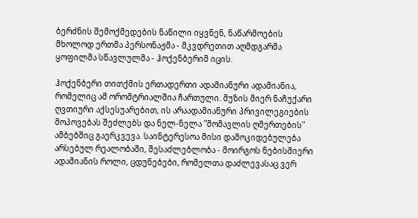ბერძნის შემოქმედების ნაწილი იყვნენ, ნაწარმოების მხოლოდ ერთმა პერსონაჟმა - მკვდრეთით აღმდგარმა ყოფილმა სწავლულმა - ჰოქენბერიმ იცის.

ჰოქენბერი თითქმის ერთადერთი ადამიანური ადამიანია, რომელიც ამ ორომტრიალშია ჩართული. მუზის მიერ ნაჩუქარი ღვთიური აქსესუარებით, ის არაადამიანური პრივილეგიების მოპოვებას შეძლებს და ნელ-ნელა "მომავლის ღმერთების" ამბებშიც გაერკვევა. საინტერესოა მისი დამოკიდებულება არსებულ რეალობაში, შესაძლებლობა - მოირგოს ნებისმიერი ადამიანის როლი, ცდუნებები, რომელთა დაძლევასაც ვერ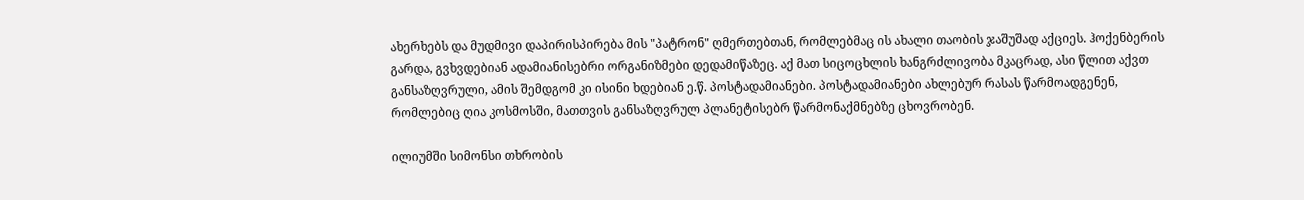ახერხებს და მუდმივი დაპირისპირება მის "პატრონ" ღმერთებთან, რომლებმაც ის ახალი თაობის ჯაშუშად აქციეს. ჰოქენბერის გარდა, გვხვდებიან ადამიანისებრი ორგანიზმები დედამიწაზეც. აქ მათ სიცოცხლის ხანგრძლივობა მკაცრად, ასი წლით აქვთ განსაზღვრული, ამის შემდგომ კი ისინი ხდებიან ე.წ. პოსტადამიანები. პოსტადამიანები ახლებურ რასას წარმოადგენენ, რომლებიც ღია კოსმოსში, მათთვის განსაზღვრულ პლანეტისებრ წარმონაქმნებზე ცხოვრობენ.

ილიუმში სიმონსი თხრობის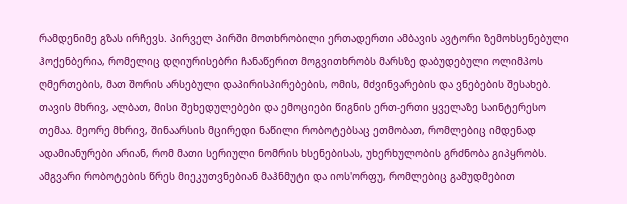რამდენიმე გზას ირჩევს. პირველ პირში მოთხრობილი ერთადერთი ამბავის ავტორი ზემოხსენებული ჰოქენბერია, რომელიც დღიურისებრი ჩანაწერით მოგვითხრობს მარსზე დაბუდებული ოლიმპოს ღმერთების, მათ შორის არსებული დაპირისპირებების, ომის, მძვინვარების და ვნებების შესახებ. თავის მხრივ, ალბათ, მისი შეხედულებები და ემოციები წიგნის ერთ-ერთი ყველაზე საინტერესო თემაა. მეორე მხრივ, შინაარსის მცირედი ნაწილი რობოტებსაც ეთმობათ, რომლებიც იმდენად ადამიანურები არიან, რომ მათი სერიული ნომრის ხსენებისას, უხერხულობის გრძნობა გიპყრობს. ამგვარი რობოტების წრეს მიეკუთვნებიან მაჰნმუტი და იოს'ორფუ, რომლებიც გამუდმებით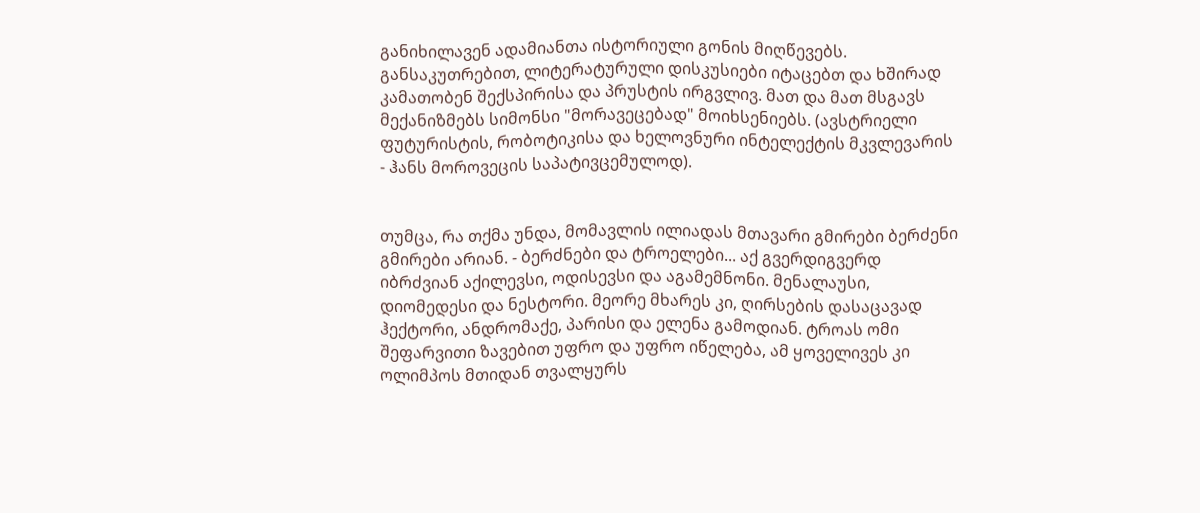განიხილავენ ადამიანთა ისტორიული გონის მიღწევებს. განსაკუთრებით, ლიტერატურული დისკუსიები იტაცებთ და ხშირად კამათობენ შექსპირისა და პრუსტის ირგვლივ. მათ და მათ მსგავს მექანიზმებს სიმონსი "მორავეცებად" მოიხსენიებს. (ავსტრიელი ფუტურისტის, რობოტიკისა და ხელოვნური ინტელექტის მკვლევარის - ჰანს მოროვეცის საპატივცემულოდ).


თუმცა, რა თქმა უნდა, მომავლის ილიადას მთავარი გმირები ბერძენი გმირები არიან. - ბერძნები და ტროელები... აქ გვერდიგვერდ იბრძვიან აქილევსი, ოდისევსი და აგამემნონი. მენალაუსი, დიომედესი და ნესტორი. მეორე მხარეს კი, ღირსების დასაცავად ჰექტორი, ანდრომაქე, პარისი და ელენა გამოდიან. ტროას ომი შეფარვითი ზავებით უფრო და უფრო იწელება, ამ ყოველივეს კი ოლიმპოს მთიდან თვალყურს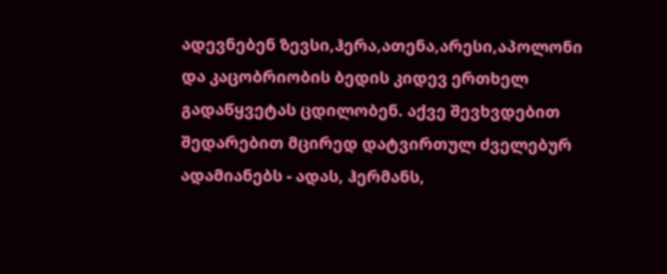ადევნებენ ზევსი,ჰერა,ათენა,არესი,აპოლონი და კაცობრიობის ბედის კიდევ ერთხელ გადაწყვეტას ცდილობენ. აქვე შევხვდებით შედარებით მცირედ დატვირთულ ძველებურ ადამიანებს - ადას, ჰერმანს,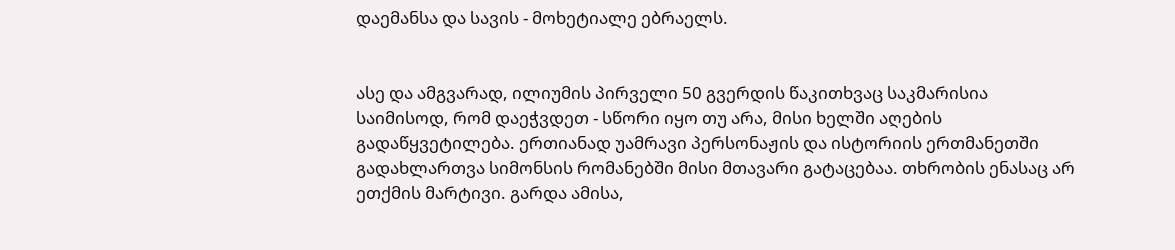დაემანსა და სავის - მოხეტიალე ებრაელს.


ასე და ამგვარად, ილიუმის პირველი 50 გვერდის წაკითხვაც საკმარისია საიმისოდ, რომ დაეჭვდეთ - სწორი იყო თუ არა, მისი ხელში აღების გადაწყვეტილება. ერთიანად უამრავი პერსონაჟის და ისტორიის ერთმანეთში გადახლართვა სიმონსის რომანებში მისი მთავარი გატაცებაა. თხრობის ენასაც არ ეთქმის მარტივი. გარდა ამისა,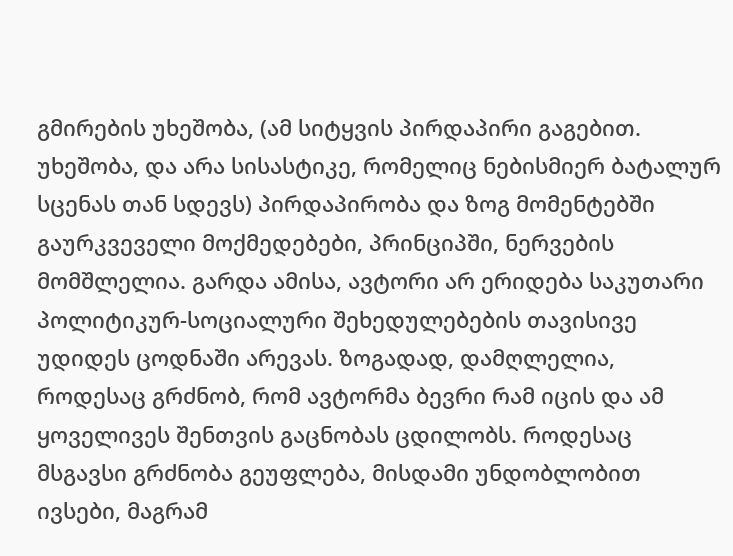გმირების უხეშობა, (ამ სიტყვის პირდაპირი გაგებით. უხეშობა, და არა სისასტიკე, რომელიც ნებისმიერ ბატალურ სცენას თან სდევს) პირდაპირობა და ზოგ მომენტებში გაურკვეველი მოქმედებები, პრინციპში, ნერვების მომშლელია. გარდა ამისა, ავტორი არ ერიდება საკუთარი პოლიტიკურ-სოციალური შეხედულებების თავისივე უდიდეს ცოდნაში არევას. ზოგადად, დამღლელია, როდესაც გრძნობ, რომ ავტორმა ბევრი რამ იცის და ამ ყოველივეს შენთვის გაცნობას ცდილობს. როდესაც მსგავსი გრძნობა გეუფლება, მისდამი უნდობლობით ივსები, მაგრამ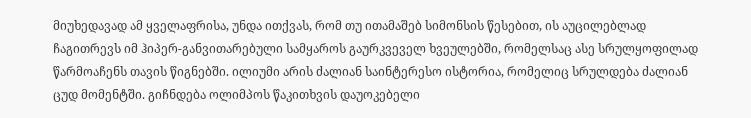მიუხედავად ამ ყველაფრისა, უნდა ითქვას, რომ თუ ითამაშებ სიმონსის წესებით, ის აუცილებლად ჩაგითრევს იმ ჰიპერ-განვითარებული სამყაროს გაურკვეველ ხვეულებში, რომელსაც ასე სრულყოფილად წარმოაჩენს თავის წიგნებში. ილიუმი არის ძალიან საინტერესო ისტორია, რომელიც სრულდება ძალიან ცუდ მომენტში. გიჩნდება ოლიმპოს წაკითხვის დაუოკებელი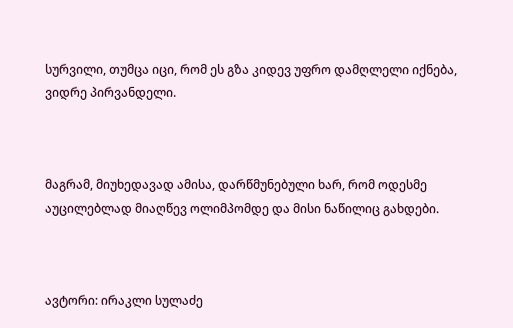სურვილი, თუმცა იცი, რომ ეს გზა კიდევ უფრო დამღლელი იქნება, ვიდრე პირვანდელი.



მაგრამ, მიუხედავად ამისა, დარწმუნებული ხარ, რომ ოდესმე აუცილებლად მიაღწევ ოლიმპომდე და მისი ნაწილიც გახდები.



ავტორი: ირაკლი სულაძე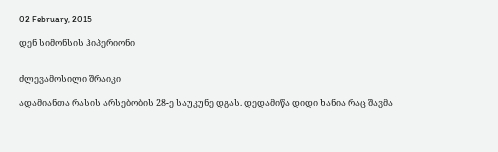02 February, 2015

დენ სიმონსის ჰიპერიონი


ძლევამოსილი შრაიკი

ადამიანთა რასის არსებობის 28-ე საუკუნე დგას. დედამიწა დიდი ხანია რაც შავმა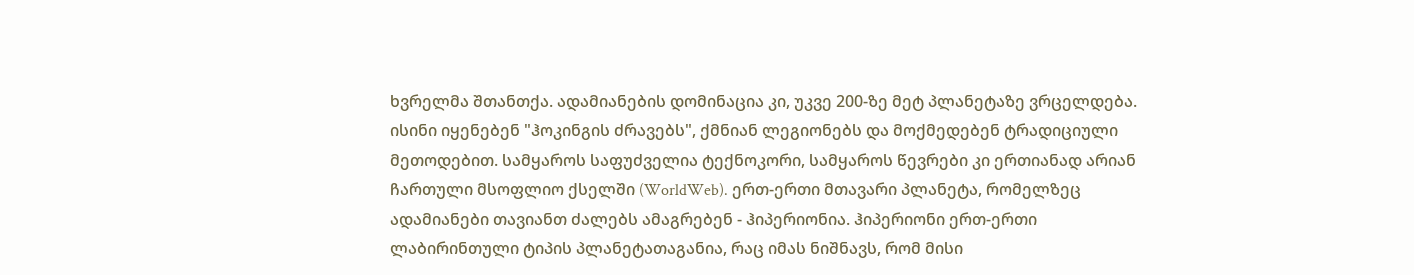ხვრელმა შთანთქა. ადამიანების დომინაცია კი, უკვე 200-ზე მეტ პლანეტაზე ვრცელდება. ისინი იყენებენ "ჰოკინგის ძრავებს", ქმნიან ლეგიონებს და მოქმედებენ ტრადიციული მეთოდებით. სამყაროს საფუძველია ტექნოკორი, სამყაროს წევრები კი ერთიანად არიან ჩართული მსოფლიო ქსელში (WorldWeb). ერთ-ერთი მთავარი პლანეტა, რომელზეც ადამიანები თავიანთ ძალებს ამაგრებენ - ჰიპერიონია. ჰიპერიონი ერთ-ერთი ლაბირინთული ტიპის პლანეტათაგანია, რაც იმას ნიშნავს, რომ მისი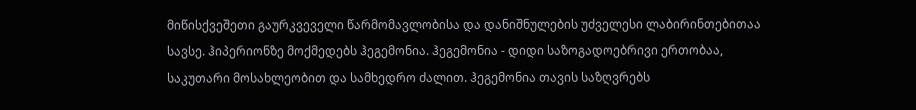მიწისქვეშეთი გაურკვეველი წარმომავლობისა და დანიშნულების უძველესი ლაბირინთებითაა სავსე. ჰიპერიონზე მოქმედებს ჰეგემონია. ჰეგემონია - დიდი საზოგადოებრივი ერთობაა, საკუთარი მოსახლეობით და სამხედრო ძალით. ჰეგემონია თავის საზღვრებს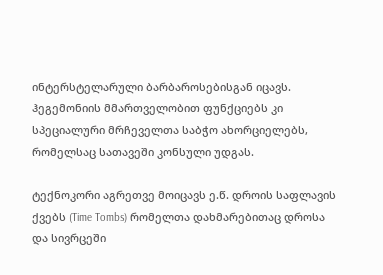ინტერსტელარული ბარბაროსებისგან იცავს. ჰეგემონიის მმართველობით ფუნქციებს კი სპეციალური მრჩეველთა საბჭო ახორციელებს, რომელსაც სათავეში კონსული უდგას.

ტექნოკორი აგრეთვე მოიცავს ე.წ. დროის საფლავის ქვებს (Time Tombs) რომელთა დახმარებითაც დროსა და სივრცეში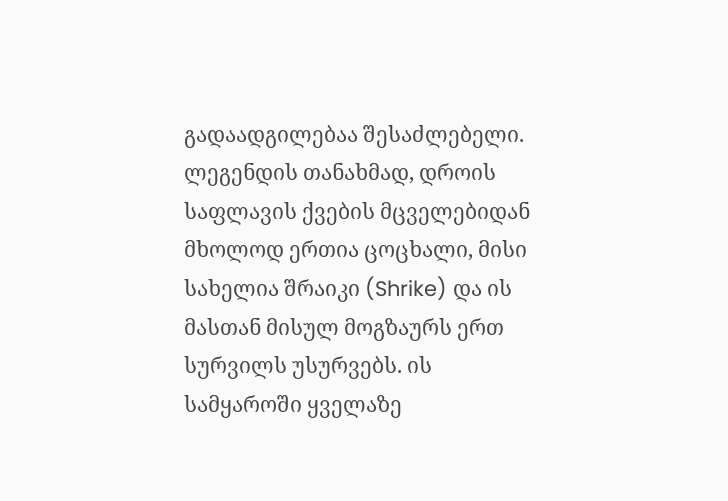გადაადგილებაა შესაძლებელი. ლეგენდის თანახმად, დროის საფლავის ქვების მცველებიდან მხოლოდ ერთია ცოცხალი, მისი სახელია შრაიკი (Shrike) და ის მასთან მისულ მოგზაურს ერთ სურვილს უსურვებს. ის სამყაროში ყველაზე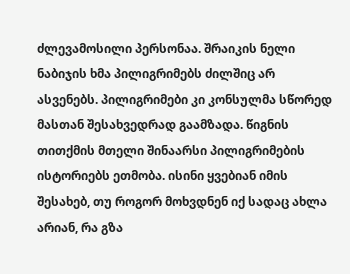ძლევამოსილი პერსონაა. შრაიკის ნელი ნაბიჯის ხმა პილიგრიმებს ძილშიც არ ასვენებს. პილიგრიმები კი კონსულმა სწორედ მასთან შესახვედრად გაამზადა. წიგნის თითქმის მთელი შინაარსი პილიგრიმების ისტორიებს ეთმობა. ისინი ყვებიან იმის შესახებ, თუ როგორ მოხვდნენ იქ სადაც ახლა არიან, რა გზა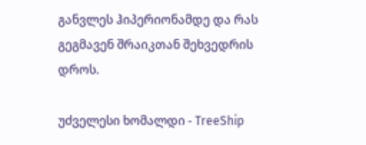განვლეს ჰიპერიონამდე და რას გეგმავენ შრაიკთან შეხვედრის დროს.

უძველესი ხომალდი - TreeShip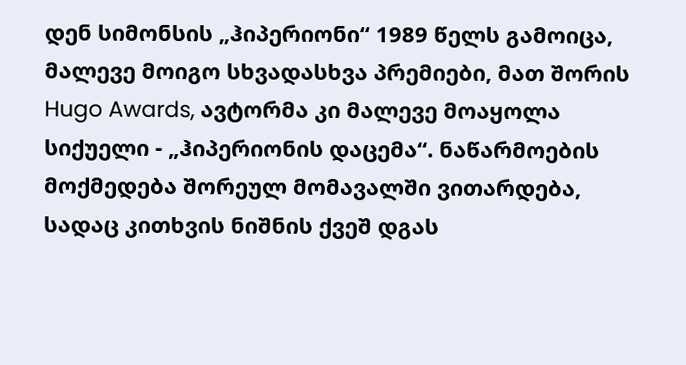დენ სიმონსის „ჰიპერიონი“ 1989 წელს გამოიცა, მალევე მოიგო სხვადასხვა პრემიები, მათ შორის Hugo Awards, ავტორმა კი მალევე მოაყოლა სიქუელი - „ჰიპერიონის დაცემა“. ნაწარმოების მოქმედება შორეულ მომავალში ვითარდება, სადაც კითხვის ნიშნის ქვეშ დგას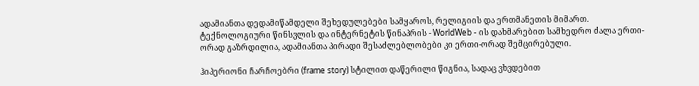ადამიანთა დედამიწამდელი შეხედულებები სამყაროს, რელიგიის და ერთმანეთის მიმართ. ტექნოლოგიური წინსვლის და ინტერნეტის წინაპრის - WorldWeb - ის დახმარებით სამხედრო ძალა ერთი-ორად გაზრდილია, ადამიანთა პირადი შესაძლებლობები კი ერთი-ორად შემცირებული.

ჰიპერიონი ჩარჩოებრი (frame story) სტილით დაწერილი წიგნია, სადაც ვხვდებით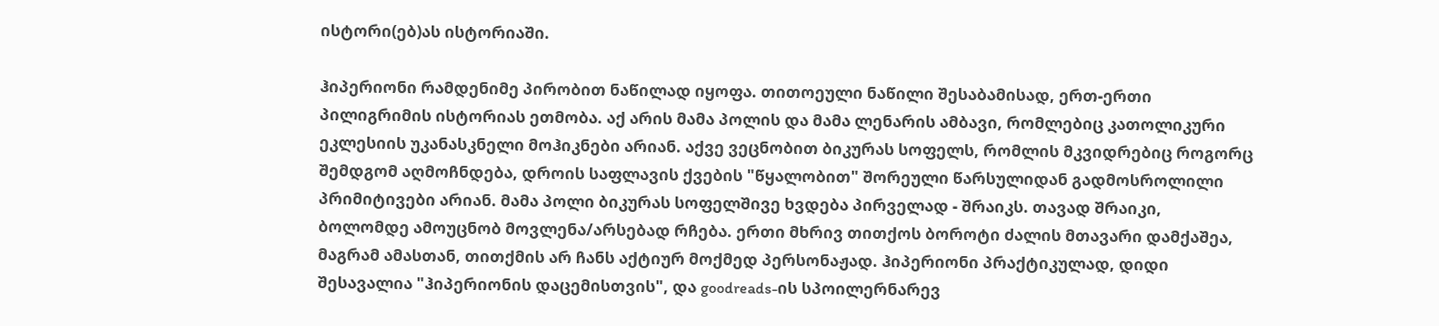ისტორი(ებ)ას ისტორიაში.

ჰიპერიონი რამდენიმე პირობით ნაწილად იყოფა. თითოეული ნაწილი შესაბამისად, ერთ-ერთი პილიგრიმის ისტორიას ეთმობა. აქ არის მამა პოლის და მამა ლენარის ამბავი, რომლებიც კათოლიკური ეკლესიის უკანასკნელი მოჰიკნები არიან. აქვე ვეცნობით ბიკურას სოფელს, რომლის მკვიდრებიც როგორც შემდგომ აღმოჩნდება, დროის საფლავის ქვების "წყალობით" შორეული წარსულიდან გადმოსროლილი პრიმიტივები არიან. მამა პოლი ბიკურას სოფელშივე ხვდება პირველად - შრაიკს. თავად შრაიკი, ბოლომდე ამოუცნობ მოვლენა/არსებად რჩება. ერთი მხრივ თითქოს ბოროტი ძალის მთავარი დამქაშეა, მაგრამ ამასთან, თითქმის არ ჩანს აქტიურ მოქმედ პერსონაჟად. ჰიპერიონი პრაქტიკულად, დიდი შესავალია "ჰიპერიონის დაცემისთვის", და goodreads-ის სპოილერნარევ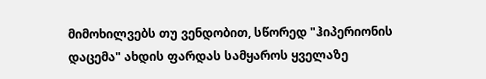მიმოხილვებს თუ ვენდობით, სწორედ "ჰიპერიონის დაცემა" ახდის ფარდას სამყაროს ყველაზე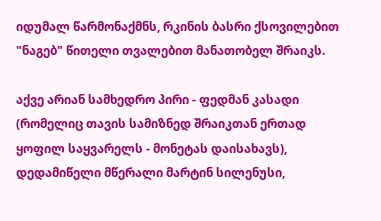იდუმალ წარმონაქმნს, რკინის ბასრი ქსოვილებით "ნაგებ" წითელი თვალებით მანათობელ შრაიკს.

აქვე არიან სამხედრო პირი - ფედმან კასადი (რომელიც თავის სამიზნედ შრაიკთან ერთად ყოფილ საყვარელს - მონეტას დაისახავს), დედამიწელი მწერალი მარტინ სილენუსი,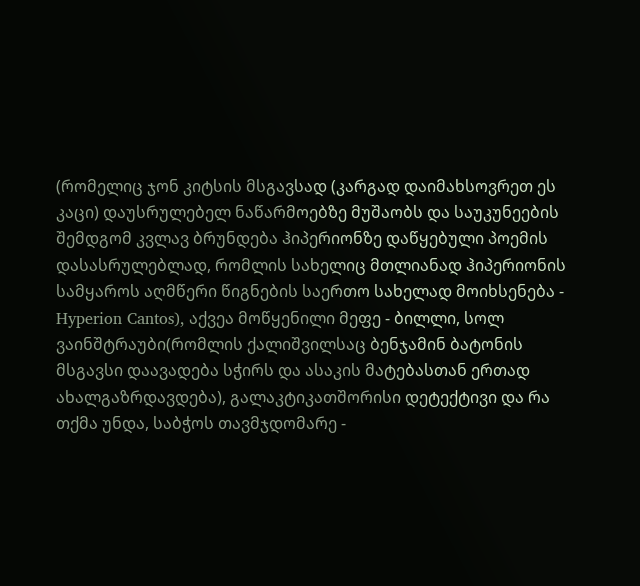(რომელიც ჯონ კიტსის მსგავსად (კარგად დაიმახსოვრეთ ეს კაცი) დაუსრულებელ ნაწარმოებზე მუშაობს და საუკუნეების შემდგომ კვლავ ბრუნდება ჰიპერიონზე დაწყებული პოემის დასასრულებლად, რომლის სახელიც მთლიანად ჰიპერიონის სამყაროს აღმწერი წიგნების საერთო სახელად მოიხსენება - Hyperion Cantos), აქვეა მოწყენილი მეფე - ბილლი, სოლ ვაინშტრაუბი(რომლის ქალიშვილსაც ბენჯამინ ბატონის მსგავსი დაავადება სჭირს და ასაკის მატებასთან ერთად ახალგაზრდავდება), გალაკტიკათშორისი დეტექტივი და რა თქმა უნდა, საბჭოს თავმჯდომარე -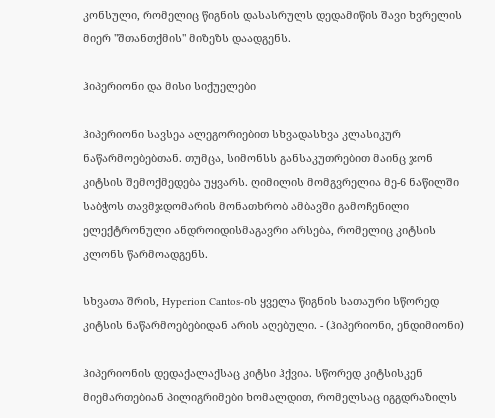კონსული, რომელიც წიგნის დასასრულს დედამიწის შავი ხვრელის მიერ "შთანთქმის" მიზეზს დაადგენს.

ჰიპერიონი და მისი სიქუელები

ჰიპერიონი სავსეა ალეგორიებით სხვადასხვა კლასიკურ ნაწარმოებებთან. თუმცა, სიმონსს განსაკუთრებით მაინც ჯონ კიტსის შემოქმედება უყვარს. ღიმილის მომგვრელია მე-6 ნაწილში საბჭოს თავმჯდომარის მონათხრობ ამბავში გამოჩენილი ელექტრონული ანდროიდისმაგავრი არსება, რომელიც კიტსის კლონს წარმოადგენს.

სხვათა შრის, Hyperion Cantos-ის ყველა წიგნის სათაური სწორედ კიტსის ნაწარმოებებიდან არის აღებული. - (ჰიპერიონი, ენდიმიონი)

ჰიპერიონის დედაქალაქსაც კიტსი ჰქვია. სწორედ კიტსისკენ მიემართებიან პილიგრიმები ხომალდით, რომელსაც იგგდრაზილს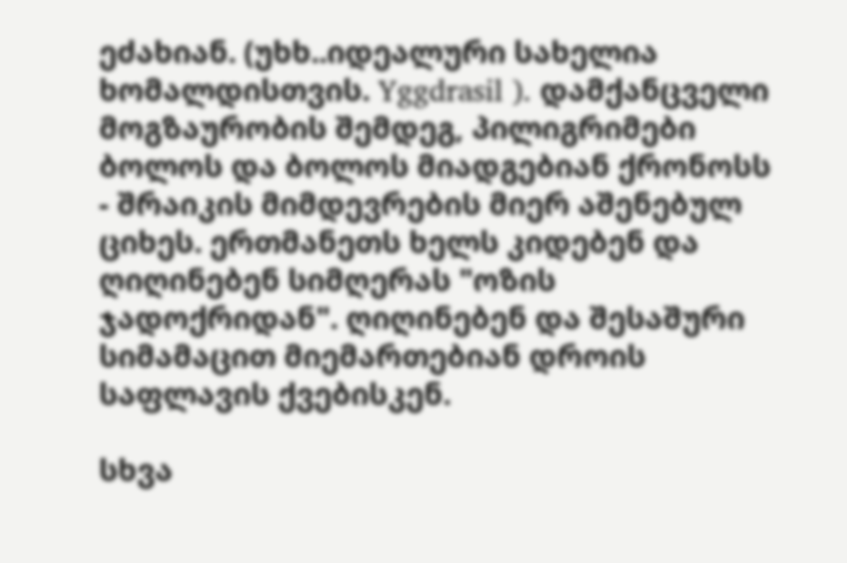ეძახიან. (უხხ..იდეალური სახელია ხომალდისთვის. Yggdrasil ). დამქანცველი მოგზაურობის შემდეგ, პილიგრიმები ბოლოს და ბოლოს მიადგებიან ქრონოსს - შრაიკის მიმდევრების მიერ აშენებულ ციხეს. ერთმანეთს ხელს კიდებენ და ღიღინებენ სიმღერას "ოზის ჯადოქრიდან". ღიღინებენ და შესაშური სიმამაცით მიემართებიან დროის საფლავის ქვებისკენ.

სხვა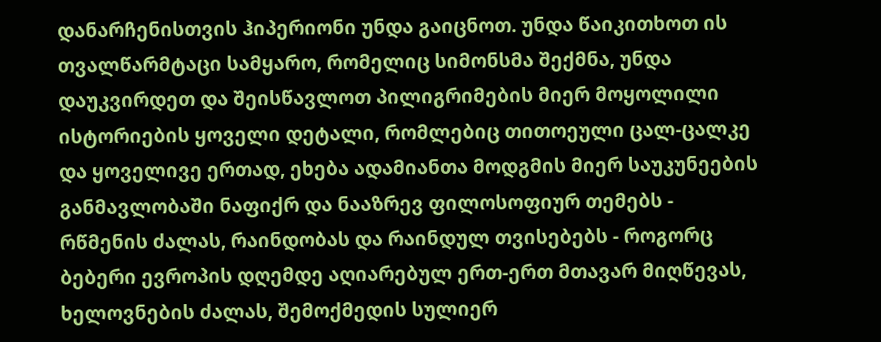დანარჩენისთვის ჰიპერიონი უნდა გაიცნოთ. უნდა წაიკითხოთ ის თვალწარმტაცი სამყარო, რომელიც სიმონსმა შექმნა, უნდა დაუკვირდეთ და შეისწავლოთ პილიგრიმების მიერ მოყოლილი ისტორიების ყოველი დეტალი, რომლებიც თითოეული ცალ-ცალკე და ყოველივე ერთად, ეხება ადამიანთა მოდგმის მიერ საუკუნეების განმავლობაში ნაფიქრ და ნააზრევ ფილოსოფიურ თემებს - რწმენის ძალას, რაინდობას და რაინდულ თვისებებს - როგორც ბებერი ევროპის დღემდე აღიარებულ ერთ-ერთ მთავარ მიღწევას, ხელოვნების ძალას, შემოქმედის სულიერ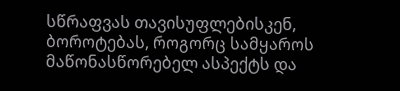სწრაფვას თავისუფლებისკენ, ბოროტებას, როგორც სამყაროს მაწონასწორებელ ასპექტს და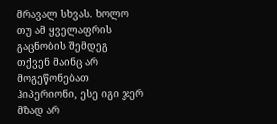მრავალ სხვას. ხოლო თუ ამ ყველაფრის გაცნობის შემდეგ თქვენ მაინც არ მოგეწონებათ ჰიპერიონი, ესე იგი ჯერ მზად არ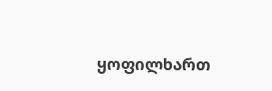ყოფილხართ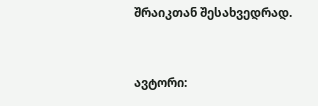შრაიკთან შესახვედრად.


ავტორი: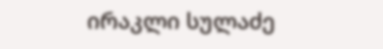ირაკლი სულაძე